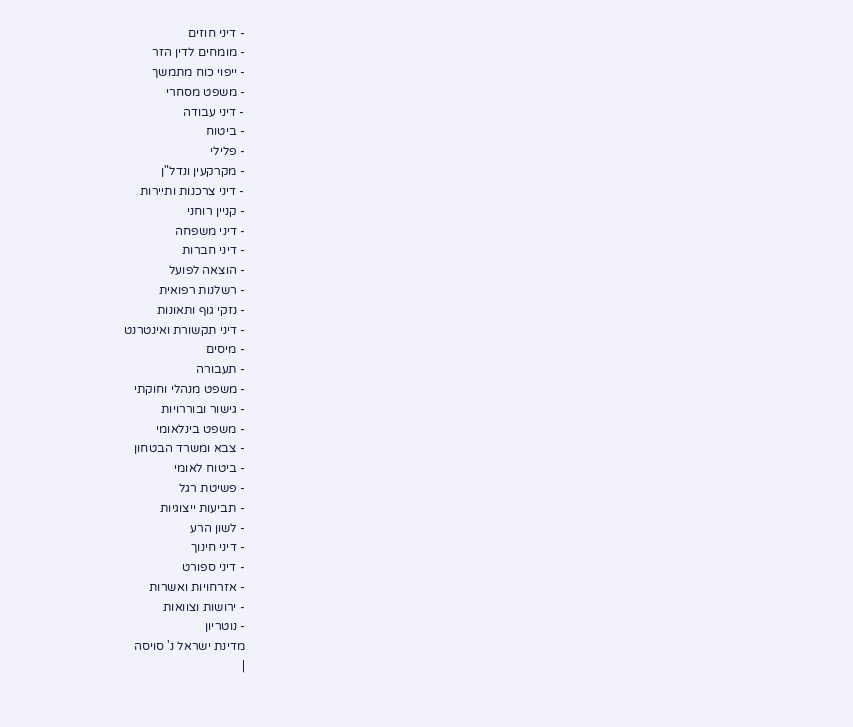- דיני חוזים
- מומחים לדין הזר
- ייפוי כוח מתמשך
- משפט מסחרי
- דיני עבודה
- ביטוח
- פלילי
- מקרקעין ונדל"ן
- דיני צרכנות ותיירות
- קניין רוחני
- דיני משפחה
- דיני חברות
- הוצאה לפועל
- רשלנות רפואית
- נזקי גוף ותאונות
- דיני תקשורת ואינטרנט
- מיסים
- תעבורה
- משפט מנהלי וחוקתי
- גישור ובוררויות
- משפט בינלאומי
- צבא ומשרד הבטחון
- ביטוח לאומי
- פשיטת רגל
- תביעות ייצוגיות
- לשון הרע
- דיני חינוך
- דיני ספורט
- אזרחויות ואשרות
- ירושות וצוואות
- נוטריון
מדינת ישראל נ' סויסה
|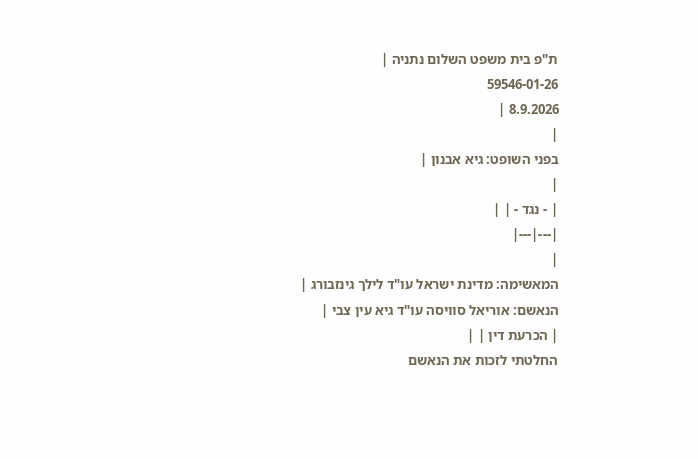ת"פ בית משפט השלום נתניה |
59546-01-26
8.9.2026 |
|
בפני השופט: גיא אבנון |
|
| - נגד - | |
|---|---|
|
המאשימה: מדינת ישראל עו"ד לילך גינזבורג |
הנאשם: אוריאל סוויסה עו"ד גיא עין צבי |
| הכרעת דין | |
החלטתי לזכות את הנאשם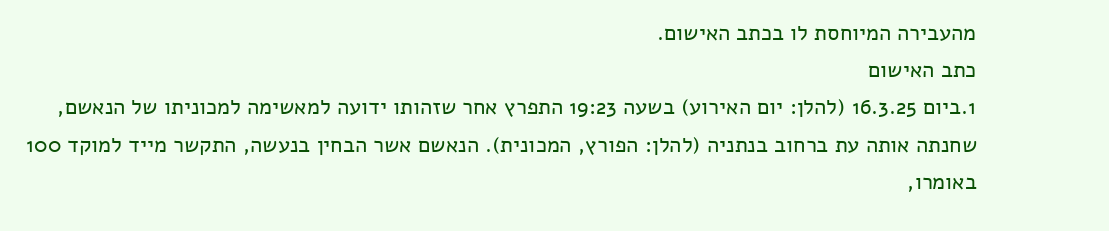מהעבירה המיוחסת לו בכתב האישום.
כתב האישום
1.ביום 16.3.25 (להלן: יום האירוע) בשעה 19:23 התפרץ אחר שזהותו ידועה למאשימה למכוניתו של הנאשם, שחנתה אותה עת ברחוב בנתניה (להלן: הפורץ, המכונית). הנאשם אשר הבחין בנעשה, התקשר מייד למוקד 100 באומרו,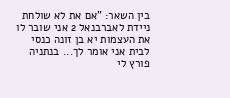בין השאר: "אם את לא שולחת ניידת לאברבנאל 2 אני שובר לו את העצמות יא בן זונה כנסי לבית אני אומר לך... בנתניה פורץ לי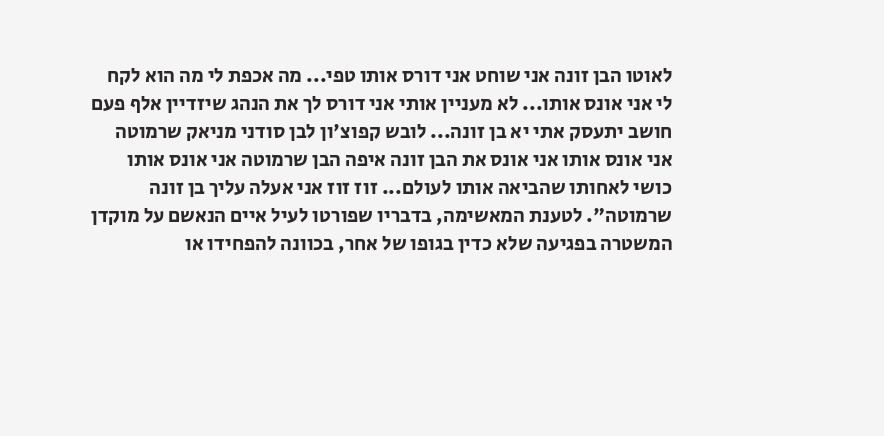לאוטו הבן זונה אני שוחט אני דורס אותו טפי... מה אכפת לי מה הוא לקח לי אני אונס אותו... לא מעניין אותי אני דורס לך את הנהג שיזדיין אלף פעם חושב יתעסק אתי יא בן זונה... לובש קפוצ'ון לבן סודני מניאק שרמוטה אני אונס אותו אני אונס את הבן זונה איפה הבן שרמוטה אני אונס אותו כושי לאחותו שהביאה אותו לעולם... זוז זוז אני אעלה עליך בן זונה שרמוטה". לטענת המאשימה, בדבריו שפורטו לעיל איים הנאשם על מוקדן המשטרה בפגיעה שלא כדין בגופו של אחר, בכוונה להפחידו או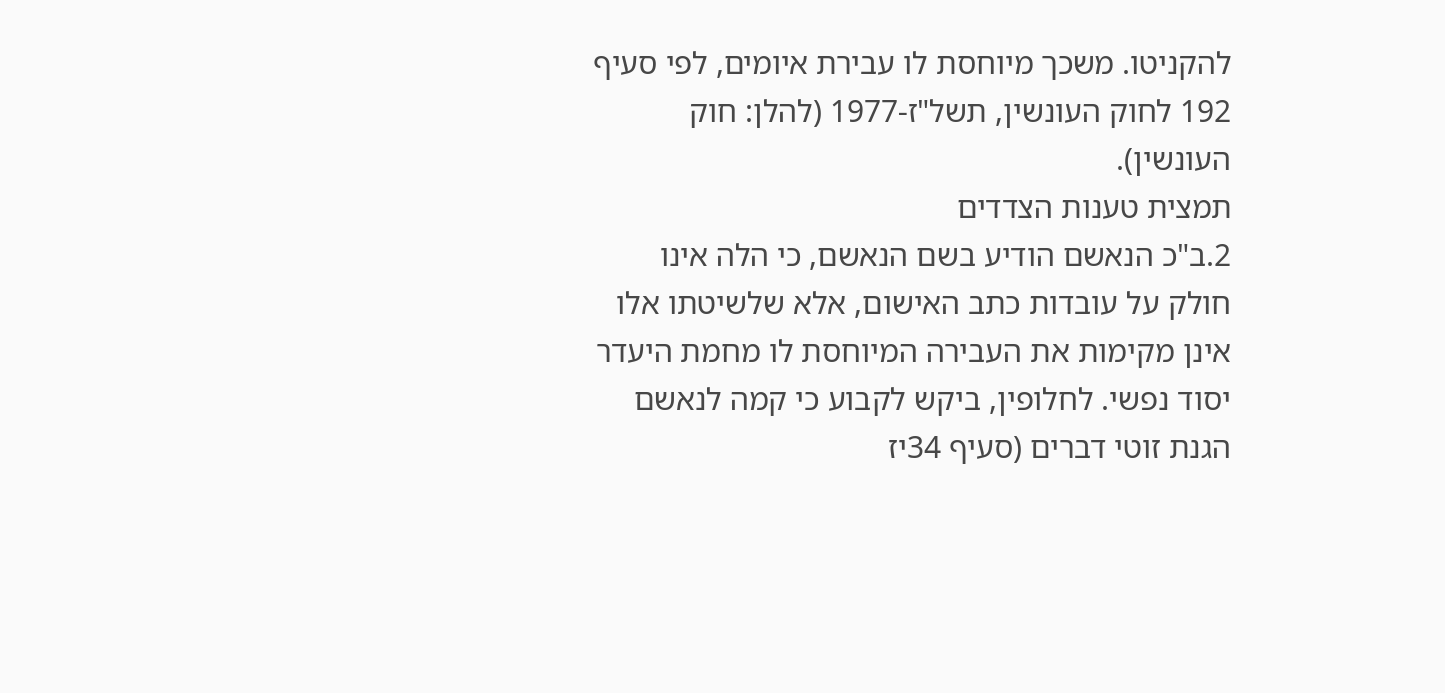להקניטו. משכך מיוחסת לו עבירת איומים, לפי סעיף 192 לחוק העונשין, תשל"ז-1977 (להלן: חוק העונשין).
תמצית טענות הצדדים
2.ב"כ הנאשם הודיע בשם הנאשם, כי הלה אינו חולק על עובדות כתב האישום, אלא שלשיטתו אלו אינן מקימות את העבירה המיוחסת לו מחמת היעדר יסוד נפשי. לחלופין, ביקש לקבוע כי קמה לנאשם הגנת זוטי דברים (סעיף 34יז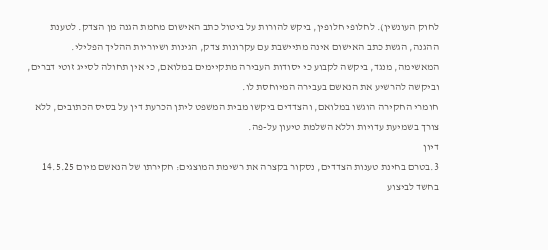לחוק העונשין). לחלופי חלופין, ביקש להורות על ביטול כתב האישום מחמת הגנה מן הצדק. לטענת ההגנה, הגשת כתב האישום אינה מתיישבת עם עקרונות צדק, הגינות ושיוריות ההליך הפלילי. המאשימה, מנגד, ביקשה לקבוע כי יסודות העבירה מתקיימים במלואם, כי אין תחולה לסייג זוטי דברים, וביקשה להרשיע את הנאשם בעבירה המיוחסת לו.
חומרי החקירה הוגשו במלואם, והצדדים ביקשו מבית המשפט ליתן הכרעת דין על בסיס הכתובים, ללא צורך בשמיעת עדויות וללא השלמת טיעון על-פה.
דיון
3.בטרם בחינת טענות הצדדים, נסקור בקצרה את רשימת המוצגים: חקירתו של הנאשם מיום 14.5.25 בחשד לביצוע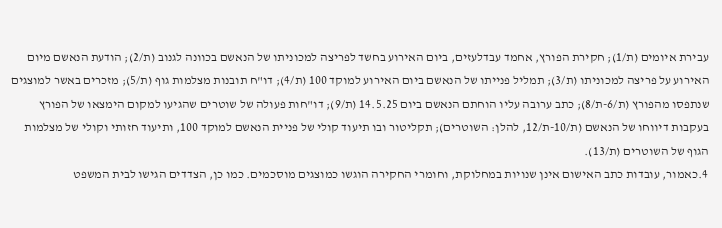עבירת איומים (ת/1); חקירת הפורץ, אחמד עבדלעזים, ביום האירוע בחשד לפריצה למכוניתו של הנאשם בכוונה לגנוב (ת/2); הודעת הנאשם מיום האירוע על פריצה למכוניתו (ת/3); תמליל פנייתו של הנאשם ביום האירוע למוקד 100 (ת/4); דו"ח תובנות מצלמות גוף (ת/5); מזכרים באשר למוצגים שנתפסו מהפורץ (ת/6-ת/8); כתב ערובה עליו הוחתם הנאשם ביום 14.5.25 (ת/9); דו"חות פעולה של שוטרים שהגיעו למקום הימצאו של הפורץ בעקבות דיווחו של הנאשם (ת/10-ת/12, להלן: השוטרים); תקליטור ובו תיעוד קולי של פניית הנאשם למוקד 100, ותיעוד חזותי וקולי של מצלמות הגוף של השוטרים (ת/13).
4.כאמור, עובדות כתב האישום אינן שנויות במחלוקת, וחומרי החקירה הוגשו כמוצגים מוסכמים. כמו כן, הצדדים הגישו לבית המשפט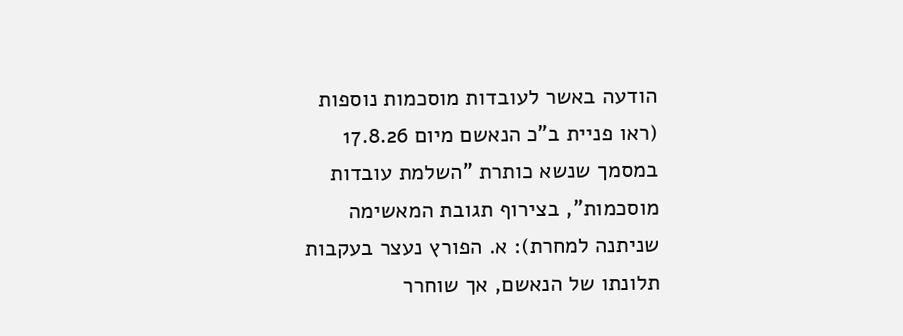הודעה באשר לעובדות מוסכמות נוספות (ראו פניית ב"כ הנאשם מיום 17.8.26 במסמך שנשא כותרת "השלמת עובדות מוסכמות", בצירוף תגובת המאשימה שניתנה למחרת): א. הפורץ נעצר בעקבות תלונתו של הנאשם, אך שוחרר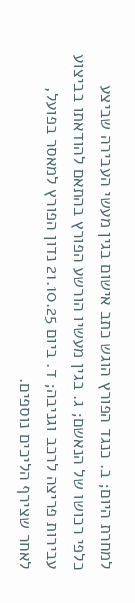למחרת היום; ב. כנגד הפורץ הוגש כתב אישום בגין מעשי העבירה שביצע כלפי רכושו של הנאשם; ג. בגין מעשיו הורשע הפורץ בהתאם להודאתו בביצוע עבירות פריצה לרכב וגניבה; ד. ביום 21.10.25 נדון הפורץ למאסר בפועל, לאחר שצירף הליכים נוספים.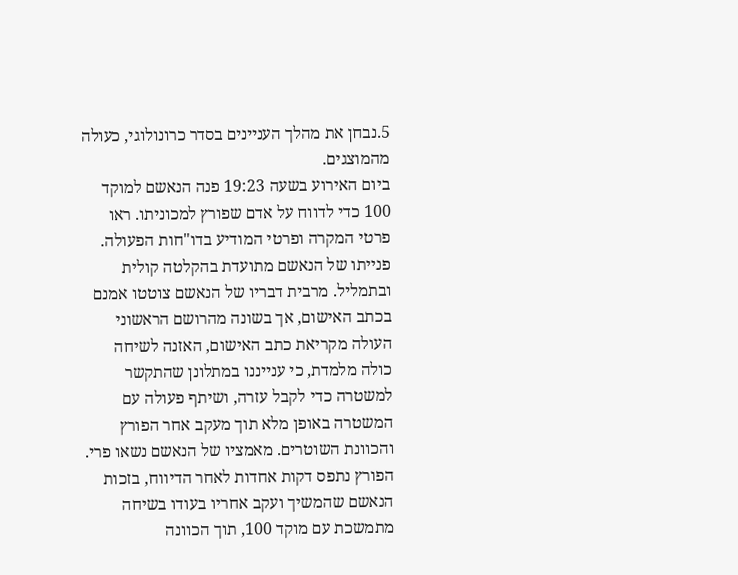5.נבחן את מהלך העניינים בסדר כרונולוגי, כעולה מהמוצגים.
ביום האירוע בשעה 19:23 פנה הנאשם למוקד 100 כדי לדווח על אדם שפורץ למכוניתו. ראו פרטי המקרה ופרטי המודיע בדו"חות הפעולה. פנייתו של הנאשם מתועדת בהקלטה קולית ובתמליל. מרבית דבריו של הנאשם צוטטו אמנם בכתב האישום, אך בשונה מהרושם הראשוני העולה מקריאת כתב האישום, האזנה לשיחה כולה מלמדת, כי ענייננו במתלונן שהתקשר למשטרה כדי לקבל עזרה, ושיתף פעולה עם המשטרה באופן מלא תוך מעקב אחר הפורץ והכוונת השוטרים. מאמציו של הנאשם נשאו פרי. הפורץ נתפס דקות אחדות לאחר הדיווח, בזכות הנאשם שהמשיך ועקב אחריו בעודו בשיחה מתמשכת עם מוקד 100, תוך הכוונה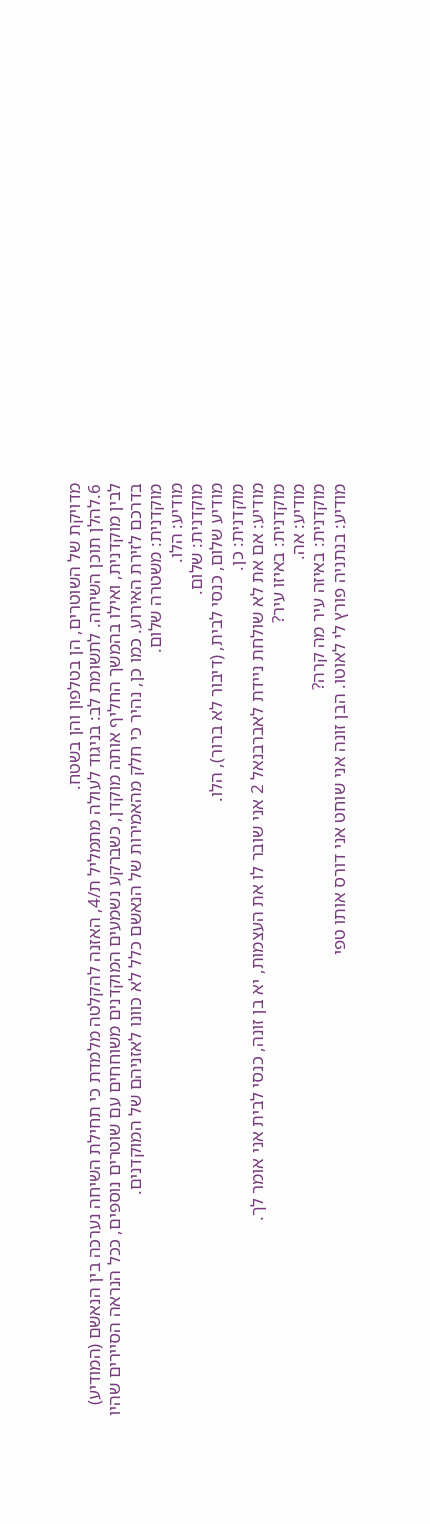מדויקת של השוטרים, הן בטלפון והן בשטח.
6.להלן תוכן השיחה. לתשומת לב: בניגוד לעולה מתמליל ת/4, האזנה להקלטה מלמדת כי תחילת השיחה נערכה בין הנאשם (המודיע) לבין מוקדנית, ואילו בהמשך החליף אותה מוקדן, כשברקע נשמעים המוקדנים משוחחים עם שוטרים נוספים, ככל הנראה הסיירים שהיו בדרכם לזירת האירוע. כמו כן, נהיר כי חלק מהאמירות של הנאשם כלל לא כוונו לאזניהם של המוקדנים.
מוקדנית: משטרה שלום.
מודיע: הלו.
מוקדנית: שלום.
מודיע שלום, כנסי לבית, (דיבור לא ברור), הלו.
מוקדנית: כן.
מודיע: אם את לא שולחת ניידת לאברבנאל 2 אני שובר לו את העצמות, יא בן זונה, כנסי לבית אני אומר לך.
מוקדנית: באיזו עיר?
מודיע: אה.
מוקדנית: באיזה עיר מה קרה?
מודיע: בנתניה פורץ לי לאוטו. הבן זונה אני שוחט אני דורס אותו טפי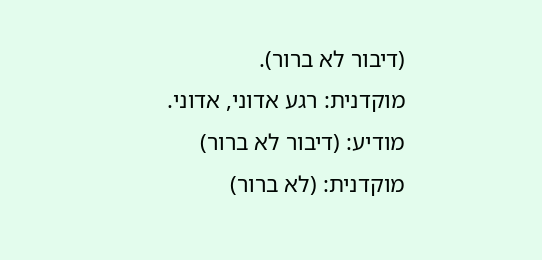(דיבור לא ברור).
מוקדנית: רגע אדוני, אדוני.
מודיע: (דיבור לא ברור)
מוקדנית: (לא ברור)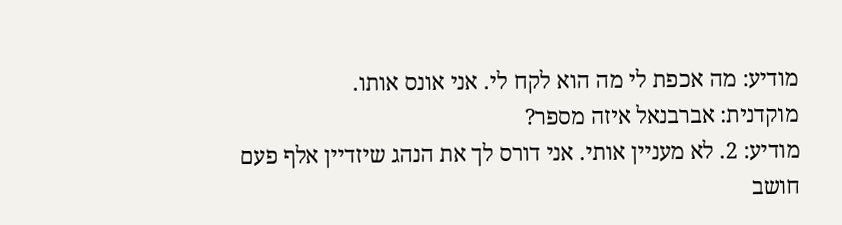מודיע: מה אכפת לי מה הוא לקח לי. אני אונס אותו.
מוקדנית: אברבנאל איזה מספר?
מודיע: 2. לא מעניין אותי. אני דורס לך את הנהג שיזדיין אלף פעם חושב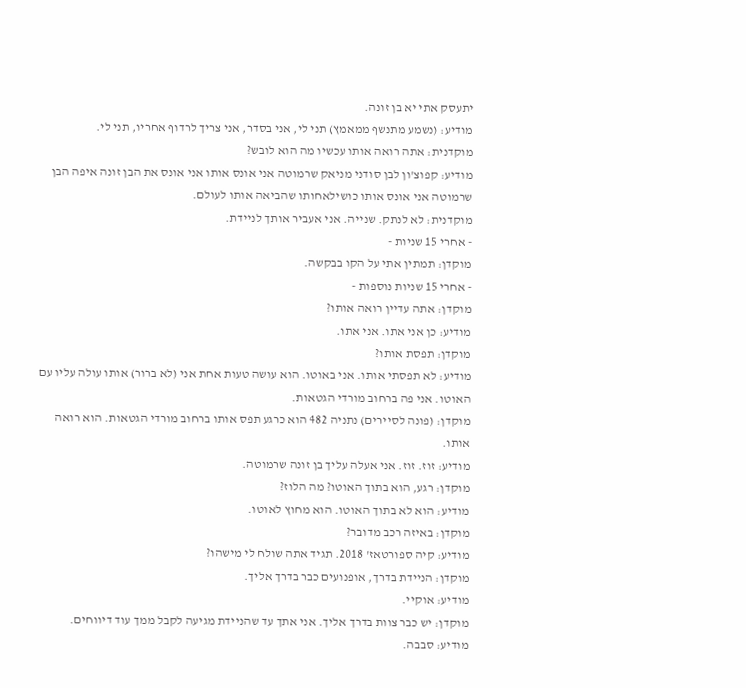יתעסק אתי יא בן זונה.
מודיע: (נשמע מתנשף ממאמץ) תני לי, אני בסדר, אני צריך לרדוף אחריו, תני לי.
מוקדנית: אתה רואה אותו עכשיו מה הוא לובש?
מודיע: קפוצ'ון לבן סודני מניאק שרמוטה אני אונס אותו אני אונס את הבן זונה איפה הבן שרמוטה אני אונס אותו כושילאחותו שהביאה אותו לעולם.
מוקדנית: לא לנתק. שנייה. אני אעביר אותך לניידת.
- אחרי 15 שניות -
מוקדן: תמתין אתי על הקו בבקשה.
- אחרי 15 שניות נוספות -
מוקדן: אתה עדיין רואה אותו?
מודיע: כן אני אתו. אני אתו.
מוקדן: תפסת אותו?
מודיע: לא תפסתי אותו. אני באוטו. הוא עושה טעות אחת אני (לא ברור) אותו עולה עליו עם האוטו. אני פה ברחוב מורדי הגטאות.
מוקדן: (פונה לסיירים) נתניה 482 הוא כרגע תפס אותו ברחוב מורדי הגטאות. הוא רואה אותו.
מודיע: זוז. זוז. אני אעלה עליך בן זונה שרמוטה.
מוקדן: רגע, הוא בתוך האוטו? מה הלוז?
מודיע: הוא לא בתוך האוטו. הוא מחוץ לאוטו.
מוקדן: באיזה רכב מדובר?
מודיע: קיה ספורטאז' 2018. תגיד אתה שולח לי מישהו?
מוקדן: הניידת בדרך, אופנועים כבר בדרך אליך.
מודיע: אוקיי.
מוקדן: יש כבר צוות בדרך אליך. אני אתך עד שהניידת מגיעה לקבל ממך עוד דיווחים.
מודיע: סבבה.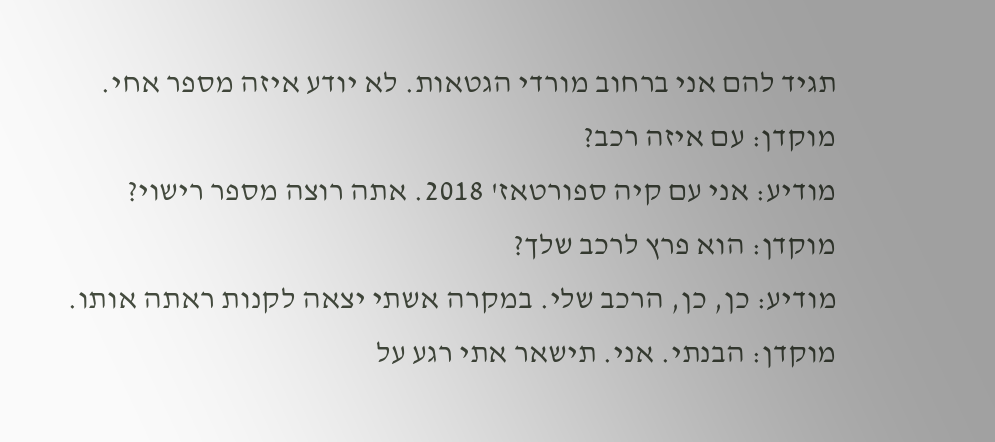תגיד להם אני ברחוב מורדי הגטאות. לא יודע איזה מספר אחי.
מוקדן: עם איזה רכב?
מודיע: אני עם קיה ספורטאז' 2018. אתה רוצה מספר רישוי?
מוקדן: הוא פרץ לרכב שלך?
מודיע: כן, כן, הרכב שלי. במקרה אשתי יצאה לקנות ראתה אותו.
מוקדן: הבנתי. אני. תישאר אתי רגע על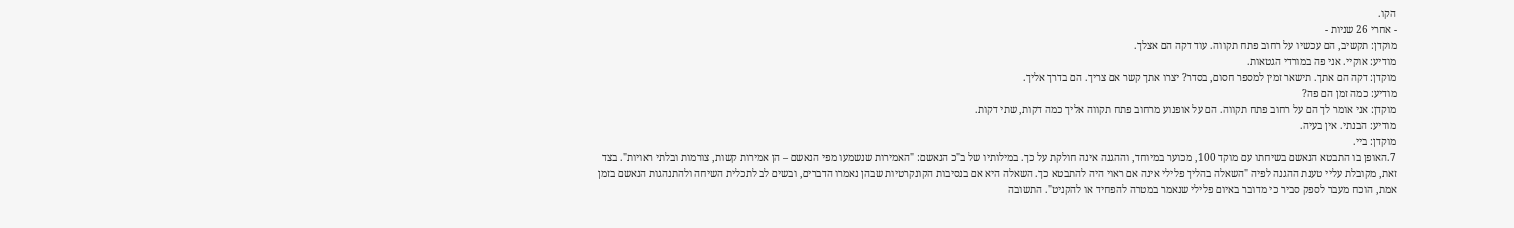הקו.
- אחרי 26 שניות -
מוקדן: תקשיב, הם עכשיו על רחוב פתח תקווה. עוד דקה הם אצלך.
מודיע: אוקיי. אני פה במורדי הגטאות.
מוקדן: דקה הם אתך. תישאר זמין למספר חסום, בסדר? יצרו אתך קשר אם צריך. הם בדרך אליך.
מודיע: כמה זמן הם פה?
מוקדן: אני אומר לך הם על רחוב פתח תקווה. הם על אופנוע מרחוב פתח תקווה אליך כמה דקות, שתי דקות.
מודיע: הבנתי. אין בעיה.
מוקדן: ביי.
7.האופן בו התבטא הנאשם בשיחתו עם מוקד 100, מכוער במיוחד, וההגנה אינה חולקת על כך. במילותיו של ב"כ הנאשם: "האמירות שנשמעו מפי הנאשם – הן אמירות קשות, צורמות ובלתי ראויות". בצד זאת, מקובלת עליי טענת ההגנה לפיה "השאלה בהליך פלילי אינה אם ראוי היה להתבטא כך. השאלה היא אם בנסיבות הקונקרטיות שבהן נאמרו הדברים, ובשים לב לתכלית השיחה ולהתנהגות הנאשם בזמן אמת, הוכח מעבר לספק סביר כי מדובר באיום פלילי שנאמר במטרה להפחיד או להקניט". התשובה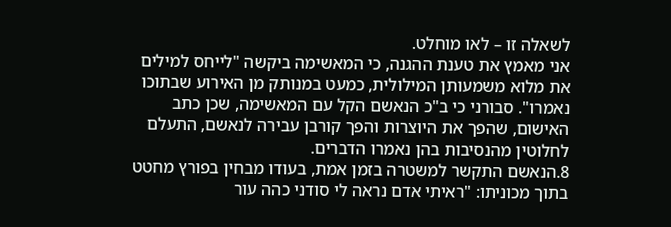לשאלה זו – לאו מוחלט.
אני מאמץ את טענת ההגנה, כי המאשימה ביקשה "לייחס למילים את מלוא משמעותן המילולית, כמעט במנותק מן האירוע שבתוכו נאמרו". סבורני כי ב"כ הנאשם הקל עם המאשימה, שכן כתב האישום, שהפך את היוצרות והפך קורבן עבירה לנאשם, התעלם לחלוטין מהנסיבות בהן נאמרו הדברים.
8.הנאשם התקשר למשטרה בזמן אמת, בעודו מבחין בפורץ מחטט בתוך מכוניתו: "ראיתי אדם נראה לי סודני כהה עור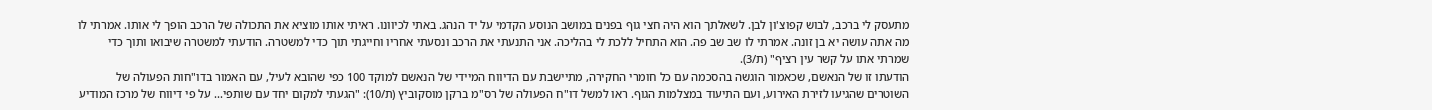מתעסק לי ברכב, לבוש קפוצ'ון לבן. לשאלתך הוא היה חצי גוף בפנים במושב הנוסע הקדמי על יד הנהג. באתי לכיוונו. ראיתי אותו מוציא את התכולה של הרכב הופך לי אותו. אמרתי לו מה אתה עושה יא בן זונה. אמרתי לו שב שב פה. הוא התחיל ללכת לי בהליכה. אני התנעתי את הרכב ונסעתי אחריו וחייגתי תוך כדי למשטרה. הודעתי למשטרה שיבואו ותוך כדי שמרתי אתו על קשר עין רציף" (ת/3).
הודעתו זו של הנאשם, שכאמור הוגשה בהסכמה עם כל חומרי החקירה, מתיישבת עם הדיווח המיידי של הנאשם למוקד 100 כפי שהובא לעיל, עם האמור בדו"חות הפעולה של השוטרים שהגיעו לזירת האירוע, ועם התיעוד במצלמות הגוף. ראו למשל דו"ח הפעולה של רס"מ ברקן מוסקוביץ (ת/10): "הגעתי למקום יחד עם שותפי... על פי דיווח של מרכז המודיע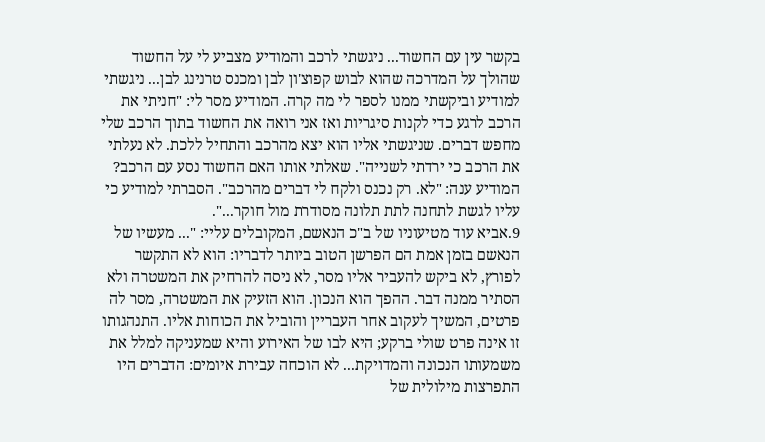בקשר עין עם החשוד... ניגשתי לרכב והמודיע מצביע לי על החשוד שהולך על המדרכה שהוא לבוש קפוצ'ון לבן ומכנס טרנינג לבן... ניגשתי למודיע וביקשתי ממנו לספר לי מה קרה. המודיע מסר לי: "חניתי את הרכב לרגע כדי לקנות סיגריות ואז אני רואה את החשוד בתוך הרכב שלי מחפש דברים. שניגשתי אליו הוא יצא מהרכב והתחיל ללכת. לא נעלתי את הרכב כי ירדתי לשנייה". שאלתי אותו האם החשוד נסע עם הרכב? המודיע ענה: "לא. רק נכנס ולקח לי דברים מהרכב". הסברתי למודיע כי עליו לגשת לתחנה לתת תלונה מסודרת מול חוקר...".
9.אביא עוד מטיעוניו של ב"כ הנאשם, המקובלים עליי: "... מעשיו של הנאשם בזמן אמת הם הפרשן הטוב ביותר לדבריו: הוא לא התקשר לפורץ, לא ביקש להעביר אליו מסר, לא ניסה להרחיק את המשטרה ולא הסתיר ממנה דבר. ההפך הוא הנכון. הוא הזעיק את המשטרה, מסר לה פרטים, המשיך לעקוב אחר העבריין והוביל את הכוחות אליו. התנהגותו זו אינה פרט שולי ברקע; היא לבו של האירוע והיא שמעניקה למלל את משמעותו הנכונה והמדויקת... לא הוכחה עבירת איומים: הדברים היו התפרצות מילולית של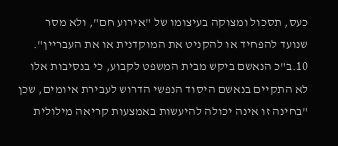כעס, תסכול ומצוקה בעיצומו של "אירוע חם", ולא מסר שנועד להפחיד או להקניט את המוקדנית או את העבריין".
10.ב"כ הנאשם ביקש מבית המשפט לקבוע, כי בנסיבות אלו לא התקיים בנאשם היסוד הנפשי הדרוש לעבירת איומים, שכן "בחינה זו אינה יכולה להיעשות באמצעות קריאה מילולית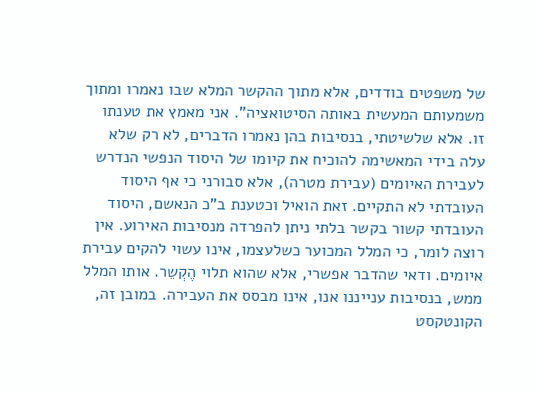של משפטים בודדים, אלא מתוך ההקשר המלא שבו נאמרו ומתוך משמעותם המעשית באותה הסיטואציה". אני מאמץ את טענתו זו. אלא שלשיטתי, בנסיבות בהן נאמרו הדברים, לא רק שלא עלה בידי המאשימה להוכיח את קיומו של היסוד הנפשי הנדרש לעבירת האיומים (עבירת מטרה), אלא סבורני כי אף היסוד העובדתי לא התקיים. זאת הואיל וכטענת ב"כ הנאשם, היסוד העובדתי קשור בקשר בלתי ניתן להפרדה מנסיבות האירוע. אין רוצה לומר, כי המלל המכוער כשלעצמו, אינו עשוי להקים עבירת איומים. ודאי שהדבר אפשרי, אלא שהוא תלוי הֶקְשֵר. אותו המלל ממש, בנסיבות ענייננו אנו, אינו מבסס את העבירה. במובן זה, הקונטקסט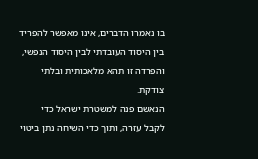בו נאמרו הדברים, אינו מאפשר להפריד בין היסוד העובדתי לבין היסוד הנפשי, והפרדה זו תהא מלאכותית ובלתי צודקת.
הנאשם פנה למשטרת ישראל כדי לקבל עזרה, ותוך כדי השיחה נתן ביטוי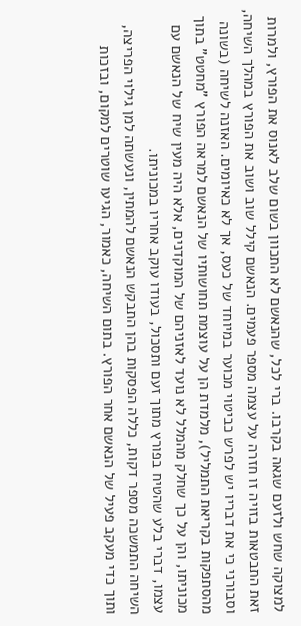למצוקה שחש ולזעם שגאה בקרבו. ברי לכל, שהנאשם לא התכוון בשום שלב לאנוס את הפורץ, ולמרות זאת התבטאות בזויה זו חזרה על עצמה מספר פעמים. הנאשם קילל שוב ושוב את הפורץ במהלך השיחה, וסבורני כי את דבריו יש לפרש כביטוי מכוער במיוחד של כעס, אך לא כאיומים. האזנה לשיחה (בשונה מהסתפקות בקריאת התמליל), מלמדת הן על עוצמת תחושותיו של הנאשם למראה הפורץ "מחטט" בתוך מכוניתו, והן על כך שחלק מהמלל לא נועד לאזניהם של המוקדנים, אלא היה מעין שיח של הנאשם עם עצמו, דברי בלע שהטיח בפורץ מתוך זעם ותסכול, בעודו עוקב אחריו במכוניתו.
השיחה התמשכה מספר דקות, כללה הפסקות בהן התבקש הנאשם להמתין, ונעשתה למן גילוי הפריצה, ותוך כדי מעקב פעיל של הנאשם אחר הפורץ. בתום השיחה, כאמור, הגיעו שוטרים למקום, ובזכות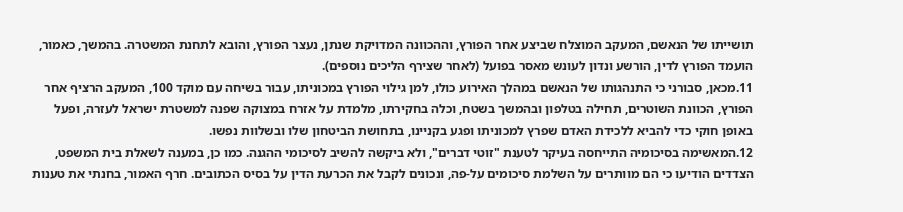תושייתו של הנאשם, המעקב המוצלח שביצע אחר הפורץ, וההכוונה המדויקת שנתן, נעצר הפורץ, והובא לתחנת המשטרה. בהמשך, כאמור, הועמד הפורץ לדין, הורשע ונדון לעונש מאסר בפועל (לאחר שצירף הליכים נוספים).
11.מכאן, סבורני כי התנהגותו של הנאשם במהלך האירוע כולו, למן גילוי הפורץ במכוניתו, עבור בשיחה עם מוקד 100, המעקב הרציף אחר הפורץ, הכוונת השוטרים, תחילה בטלפון ובהמשך בשטח, וכלה בחקירתו, מלמדת על אזרח במצוקה שפנה למשטרת ישראל לעזרה, ופעל באופן חוקי כדי להביא ללכידת האדם שפרץ למכוניתו ופגע בקניינו, בתחושת הביטחון שלו ובשלוות נפשו.
12.המאשימה בסיכומיה התייחסה בעיקר לטענת "זוטי דברים", ולא ביקשה להשיב לסיכומי ההגנה. כמו כן, במענה לשאלת בית המשפט, הצדדים הודיעו כי הם מוותרים על השלמת סיכומים על-פה, ונכונים לקבל את הכרעת הדין על בסיס הכתובים. חרף האמור, בחנתי את טענות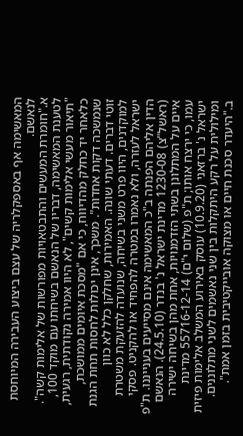המאשימה אף באספקלריה של עצם ביצוע העבירה המיוחסת לנאשם.
א."חומרת המעשים והתבטאויות מפורשות של אלימות קשה". לטענת המאשימה, דבריו של הנאשם בשיחתו עם מוקד 100, "תיאור מעשי אלימות קשים", לא היוו אמירה נקודתית, רגעית, כלאחר יד כחלק מהדיווח, כי אם "מסכת איומים ממושכת, שנמשכה דקות אחדות". משכך, אינן יכולות לחסות תחת הגנת זוטי דברים. דעתי שונה. האמירות, שחלקן כלל לא כוון למוקדנים, היוו פרט משני בשיחה, שנועדה להזעקת משטרת ישראל לעזרה, ולא נאמרו במטרה להפחיד או להקניט. פסקי הדין אליהם הפנתה ב"כ המאשימה אינם מסייעים בענייננו. ת"פ (ראשל"צ) 1230-08 מדינת ישראל נ' בנדר (24.5.10). הנאשם איים על המתלונן בשתי הזדמנויות, אחת מהן בשיחה ישירה עמו, כי ירצח אותו; ת"פ (שלום י"ם) 55716-12-14 מדינת ישראל נ' ברזאני (10.9.20) עוסק באירוע המשלב אלימות פיזית ומילולית על רקע היתקלות בין שני נאשמים לשני מתלוננים.
ב."היעדר סכנת חיים או מצוקה אובייקטיבית בזמן אמת".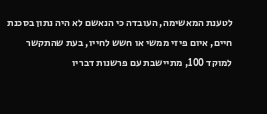לטענת המאשימה, העובדה כי הנאשם לא היה נתון בסכנת חיים, איום פיזי ממשי או חשש לחייו, בעת שהתקשר למוקד 100, מתיישבת עם פרשנות דבריו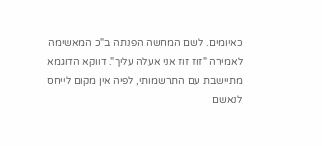כאיומים. לשם המחשה הפנתה ב"כ המאשימה לאמירה "זוז זוז אני אעלה עליך". דווקא הדוגמא מתיישבת עם התרשמותי, לפיה אין מקום לייחס לנאשם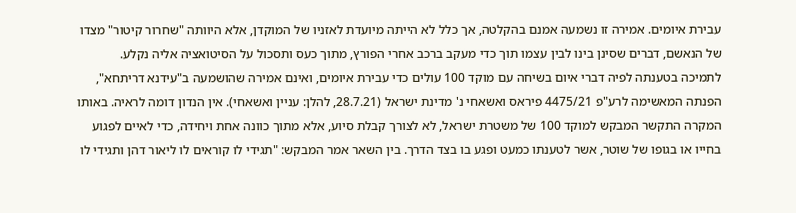עבירת איומים. אמירה זו נשמעה אמנם בהקלטה, אך כלל לא הייתה מיועדת לאזניו של המוקדן, אלא היוותה "שחרור קיטור" מצדו של הנאשם, דברים שסינן בינו לבין עצמו תוך כדי מעקב ברכב אחרי הפורץ, מתוך כעס ותסכול על הסיטואציה אליה נקלע.
לתמיכה בטענתה לפיה דברי איום בשיחה עם מוקד 100 עולים כדי עבירת איומים, ואינם אמירה שהושמעה ב"עידנא דריתחא", הפנתה המאשימה לרע"פ 4475/21 פיראס ואשאחי נ' מדינת ישראל (28.7.21, להלן: עניין ואשאחי). אין הנדון דומה לראיה. באותו המקרה התקשר המבקש למוקד 100 של משטרת ישראל, לא לצורך קבלת סיוע, אלא מתוך כוונה אחת ויחידה, כדי לאיים לפגוע בחייו או בגופו של שוטר, אשר לטענתו כמעט ופגע בו בצד הדרך. בין השאר אמר המבקש: "תגידי לו קוראים לו ליאור דהן ותגידי לו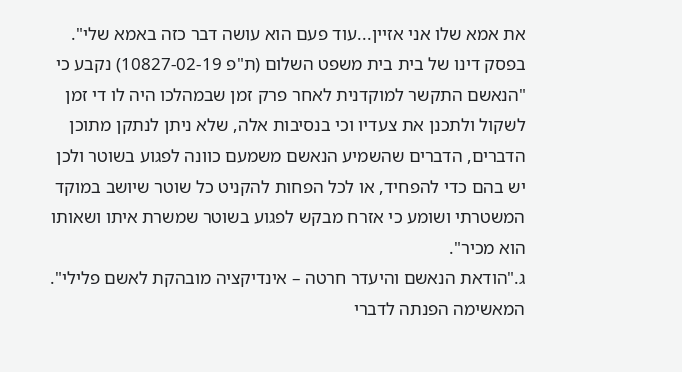את אמא שלו אני אזיין...עוד פעם הוא עושה דבר כזה באמא שלי". בפסק דינו של בית בית משפט השלום (ת"פ 10827-02-19) נקבע כי "הנאשם התקשר למוקדנית לאחר פרק זמן שבמהלכו היה לו די זמן לשקול ולתכנן את צעדיו וכי בנסיבות אלה, שלא ניתן לנתקן מתוכן הדברים, הדברים שהשמיע הנאשם משמעם כוונה לפגוע בשוטר ולכן יש בהם כדי להפחיד, או לכל הפחות להקניט כל שוטר שיושב במוקד המשטרתי ושומע כי אזרח מבקש לפגוע בשוטר שמשרת איתו ושאותו הוא מכיר".
ג."הודאת הנאשם והיעדר חרטה – אינדיקציה מובהקת לאשם פלילי". המאשימה הפנתה לדברי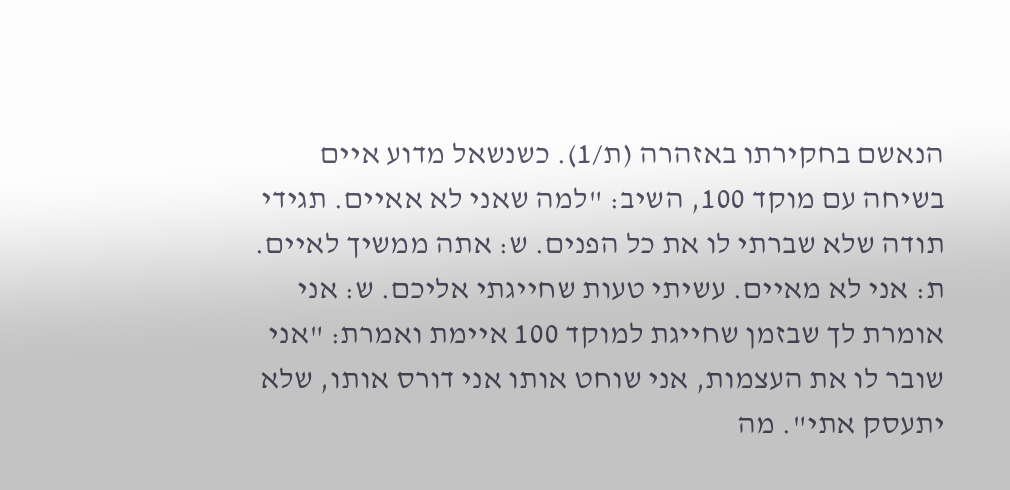הנאשם בחקירתו באזהרה (ת/1). כשנשאל מדוע איים בשיחה עם מוקד 100, השיב: "למה שאני לא אאיים. תגידי תודה שלא שברתי לו את כל הפנים. ש: אתה ממשיך לאיים. ת: אני לא מאיים. עשיתי טעות שחייגתי אליכם. ש: אני אומרת לך שבזמן שחייגת למוקד 100 איימת ואמרת: "אני שובר לו את העצמות, אני שוחט אותו אני דורס אותו, שלא יתעסק אתי". מה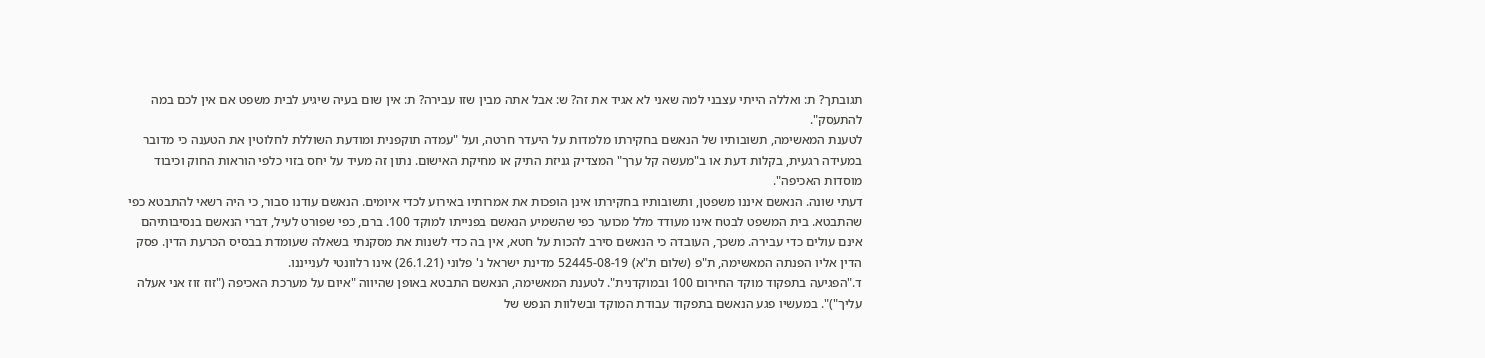תגובתך? ת: ואללה הייתי עצבני למה שאני לא אגיד את זה? ש: אבל אתה מבין שזו עבירה? ת: אין שום בעיה שיגיע לבית משפט אם אין לכם במה להתעסק".
לטענת המאשימה, תשובותיו של הנאשם בחקירתו מלמדות על היעדר חרטה, ועל "עמדה תוקפנית ומודעת השוללת לחלוטין את הטענה כי מדובר במעידה רגעית, בקלות דעת או ב"מעשה קל ערך" המצדיק גניזת התיק או מחיקת האישום. נתון זה מעיד על יחס בזוי כלפי הוראות החוק וכיבוד מוסדות האכיפה".
דעתי שונה. הנאשם איננו משפטן, ותשובותיו בחקירתו אינן הופכות את אמרותיו באירוע לכדי איומים. הנאשם עודנו סבור, כי היה רשאי להתבטא כפי שהתבטא. בית המשפט לבטח אינו מעודד מלל מכוער כפי שהשמיע הנאשם בפנייתו למוקד 100. ברם, כפי שפורט לעיל, דברי הנאשם בנסיבותיהם אינם עולים כדי עבירה. משכך, העובדה כי הנאשם סירב להכות על חטא, אין בה כדי לשנות את מסקנתי בשאלה שעומדת בבסיס הכרעת הדין. פסק הדין אליו הפנתה המאשימה, ת"פ (שלום ת"א) 52445-08-19 מדינת ישראל נ' פלוני (26.1.21) אינו רלוונטי לענייננו.
ד."הפגיעה בתפקוד מוקד החירום 100 ובמוקדנית". לטענת המאשימה, הנאשם התבטא באופן שהיווה "איום על מערכת האכיפה ("זוז זוז אני אעלה עליך")". במעשיו פגע הנאשם בתפקוד עבודת המוקד ובשלוות הנפש של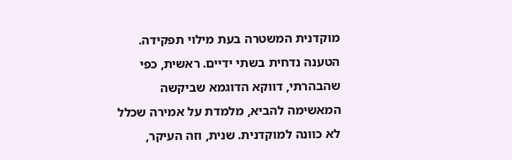מוקדנית המשטרה בעת מילוי תפקידה. הטענה נדחית בשתי ידיים. ראשית, כפי שהבהרתי, דווקא הדוגמא שביקשה המאשימה להביא, מלמדת על אמירה שכלל לא כוונה למוקדנית. שנית, וזה העיקר,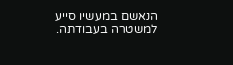הנאשם במעשיו סייע למשטרה בעבודתה.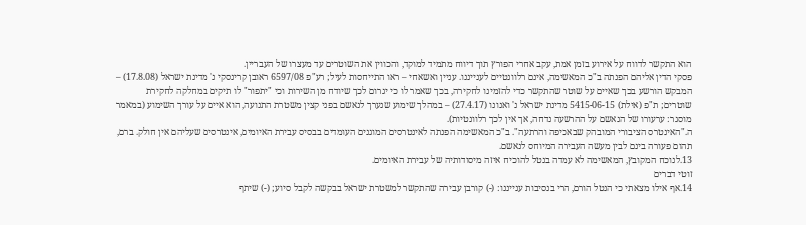הוא התקשר לדווח על אירוע בזמן אמת, עקב אחרי הפורץ תוך דיווח מתמיד למוקד, והכווין את השוטרים עד מעצרו של העבריין.
פסקי הדין אליהם הפנתה ב"כ המאשימה, אינם רלוונטיים לענייננו. עניין ואשאחי – ראו התייחסות לעיל; רע"פ 6597/08 ראובן קרינסקי נ' מדינת ישראל (17.8.08) – המבקש הורשע בכך שאיים על שוטר שהתקשר כדי להזמינו לחקירה, בכך שאמר לו כי יגרום לכך שיודח מן השירות וכי "יתפור" לו תיקים במחלקה לחקירת שוטרים; ת"פ (אילת) 5415-06-15 מדינת ישראל נ' ואנונו (27.4.17) – במהלך שימוע שנערך לנאשם בפני קצין משטרת התנועה, הוא איים על עורך השימוע (במאמר מוסגר: ערעורו של הנאשם על ההרשעה נדחה, אך אין לכך רלוונטיות).
ה."האינטרס הציבורי המובהק שבאכיפה והרתעה". ב"כ המאשימה הפנתה לאינטרסים המוגנים העומדים בבסיס עבירת האיומים, אינטרסים שעליהם אין חולק. ברם, תהום פעורה בינם לבין מעשה העבירה המיוחס לנאשם.
13.לנוכח המקובץ, המאשימה לא עמדה בנטל להוכיח איזה מיסודותיה של עבירת האיומים.
זוטי דברים
14.אף אילו מצאתי כי הנטל הורם, הרי בנסיבות ענייננו: (-) קורבן עבירה שהתקשר למשטרת ישראל בבקשה לקבל סיוע; (-) שיתף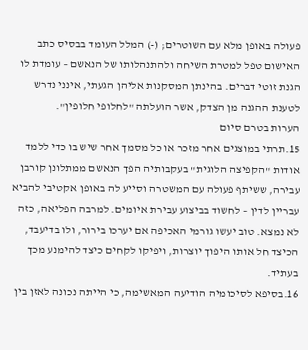פעולה באופן מלא עם השוטרים; (-) המלל העומד בבסיס כתב האישום טפל למטרת השיחה ולהתנהלותו של הנאשם – עומדת לו הגנת זוטי דברים. בהינתן המסקנות אליהן הגעתי, אינני נדרש לטענת ההגנה מן הצדק, אשר הועלתה "לחלופי חלופין".
הערות בטרם סיום
15.תרתי במוצגים אחר מזכר או כל מסמך אחר שיש בו כדי ללמד אודות "הקפיצה הלוגית" בעקבותיה הפך הנאשם ממתלונן קורבן עבירה, ששיתף פעולה עם המשטרה וסייע לה באופן אקטיבי להביא עבריין לדין – לחשוד בביצוע עבירת איומים. למרבה הפליאה, כזה לא נמצא. טוב יעשו גורמי האכיפה אם יערכו בירור, ולו בדיעבד, הכיצד חל אותו היפוך יוצרות, ויפיקו לקחים כיצד להימנע מכך בעתיד.
16.בסיפא לסיכומיה הודיעה המאשימה, כי הייתה נכונה לאזן בין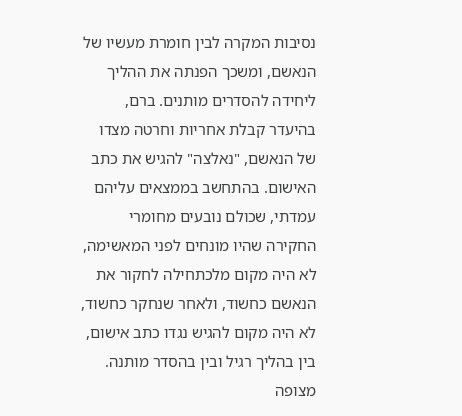נסיבות המקרה לבין חומרת מעשיו של הנאשם, ומשכך הפנתה את ההליך ליחידה להסדרים מותנים. ברם, בהיעדר קבלת אחריות וחרטה מצדו של הנאשם, "נאלצה" להגיש את כתב האישום. בהתחשב בממצאים עליהם עמדתי, שכולם נובעים מחומרי החקירה שהיו מונחים לפני המאשימה, לא היה מקום מלכתחילה לחקור את הנאשם כחשוד, ולאחר שנחקר כחשוד, לא היה מקום להגיש נגדו כתב אישום, בין בהליך רגיל ובין בהסדר מותנה. מצופה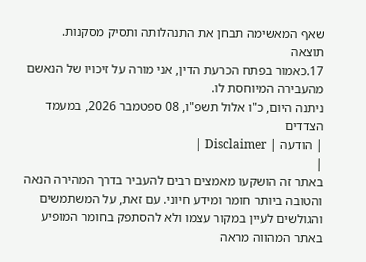שאף המאשימה תבחן את התנהלותה ותסיק מסקנות.
תוצאה
17.כאמור בפתח הכרעת הדין, אני מורה על זיכויו של הנאשם מהעבירה המיוחסת לו.
ניתנה היום, כ"ו אלול תשפ"ו, 08 ספטמבר 2026, במעמד הצדדים
| הודעה | Disclaimer |
|
באתר זה הושקעו מאמצים רבים להעביר בדרך המהירה הנאה והטובה ביותר חומר ומידע חיוני. עם זאת, על המשתמשים והגולשים לעיין במקור עצמו ולא להסתפק בחומר המופיע באתר המהווה מראה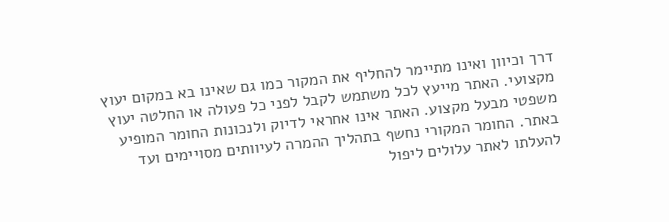דרך וכיוון ואינו מתיימר להחליף את המקור כמו גם שאינו בא במקום יעוץ מקצועי. האתר מייעץ לכל משתמש לקבל לפני כל פעולה או החלטה יעוץ משפטי מבעל מקצוע. האתר אינו אחראי לדיוק ולנכונות החומר המופיע באתר. החומר המקורי נחשף בתהליך ההמרה לעיוותים מסויימים ועד להעלתו לאתר עלולים ליפול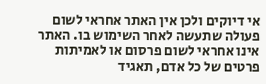אי דיוקים ולכן אין האתר אחראי לשום פעולה שתעשה לאחר השימוש בו. האתר אינו אחראי לשום פרסום או לאמיתות פרטים של כל אדם, תאגיד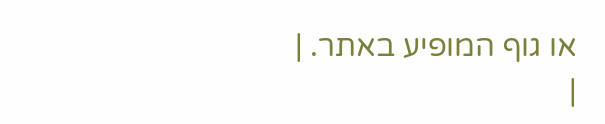או גוף המופיע באתר. |
|